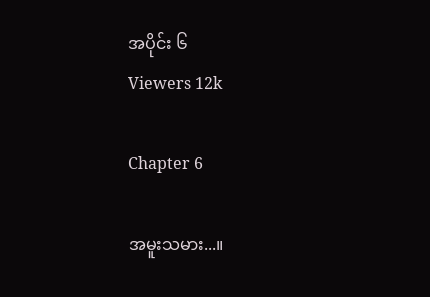အပိုင်း ၆
Viewers 12k

Chapter 6

အမူးသမား...။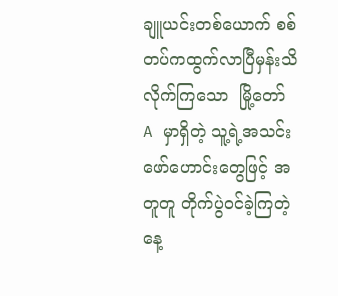ချူယင်းတစ်ယောက် စစ်တပ်ကထွက်လာပြီမှန်းသိလိုက်ကြသော  မြို့တော် A မှာရှိတဲ့ သူ့ရဲ့အသင်းဖော်ဟောင်းတွေဖြင့် အတူတူ တိုက်ပွဲဝင်ခဲ့ကြတဲ့ နေ့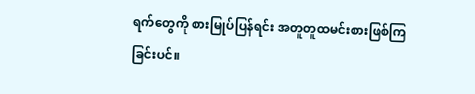ရက်တွေကို စားမြုပ်ပြန်ရင်း အတူတူထမင်းစားဖြစ်ကြခြင်းပင်။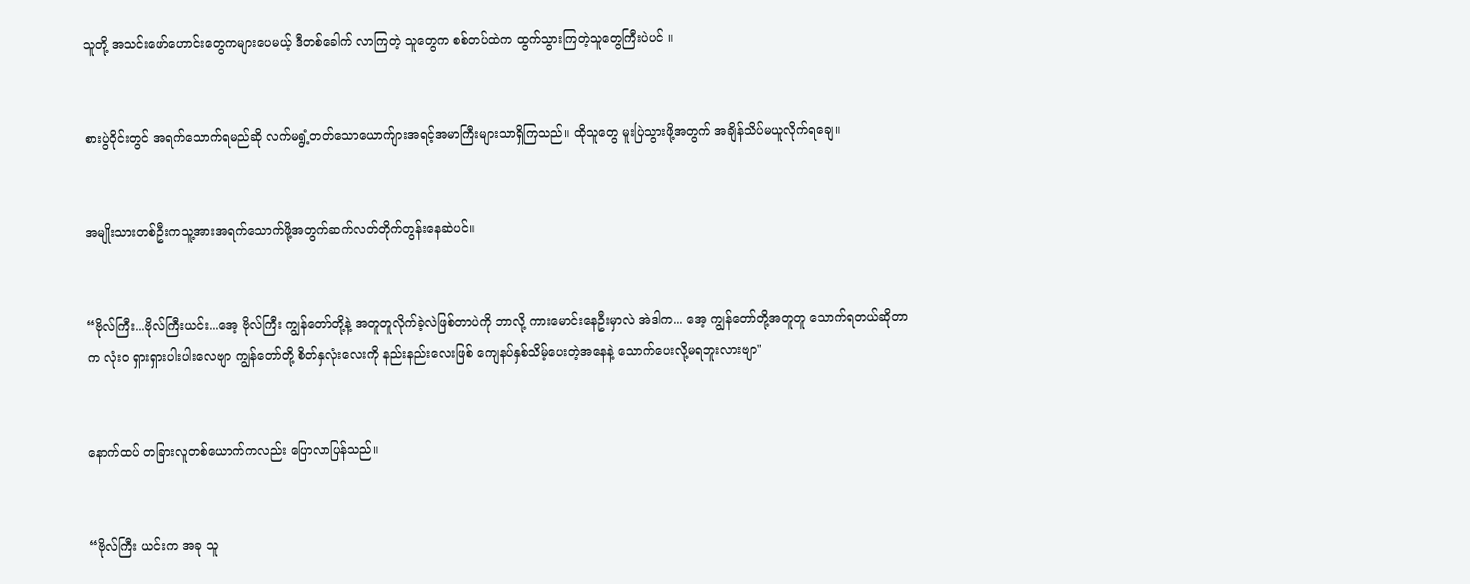သူတို့ အသင်းဖော်ဟောင်းတွေကများပေမယ့် ဒီတစ်ခေါက် လာကြတဲ့ သူတွေက စစ်တပ်ထဲက ထွက်သွားကြတဲ့သူတွေကြီးပဲပင် ။


စားပွဲဝိုင်းတွင် အရက်သောက်ရမည်ဆို လက်မရွံ့တတ်သောယောက်ျားအရင့်အမာကြီးများသာရှိကြသည်။ ထိုသူတွေ မူးပြဲသွားဖို့အတွက် အချိန်သိပ်မယူလိုက်ရချေ။


အမျိုးသားတစ်ဦးကသူ့အားအရက်သောက်ဖို့အတွက်ဆက်လတ်တိုက်တွန်းနေဆဲပင်။


“ဗိုလ်ကြီး...ဗိုလ်ကြီးယင်း...အေ့ ဗိုလ်ကြီး ကျွန်တော်တို့နဲ့ အတူတူလိုက်ခဲ့လဲဖြစ်တာပဲကို ဘာလို့ ကားမောင်းနေဦးမှာလဲ အဲဒါက... အေ့ ကျွန်တော်တို့အတူတူ သောက်ရတယ်ဆိုတာက လုံး၀ ရှားရှားပါးပါးလေဗျာ ကျွန်တော်တို့ စိတ်နှလုံးလေးကို နည်းနည်းလေးဖြစ် ကျေနပ်နှစ်သိမ့်ပေးတဲ့အနေနဲ့ သောက်ပေးလို့မရဘူးလားဗျာ"


နောက်ထပ် တခြားလူတစ်ယောက်ကလည်း ပြောလာပြန်သည်။


“ဗိုလ်ကြီး ယင်းက အခု သူ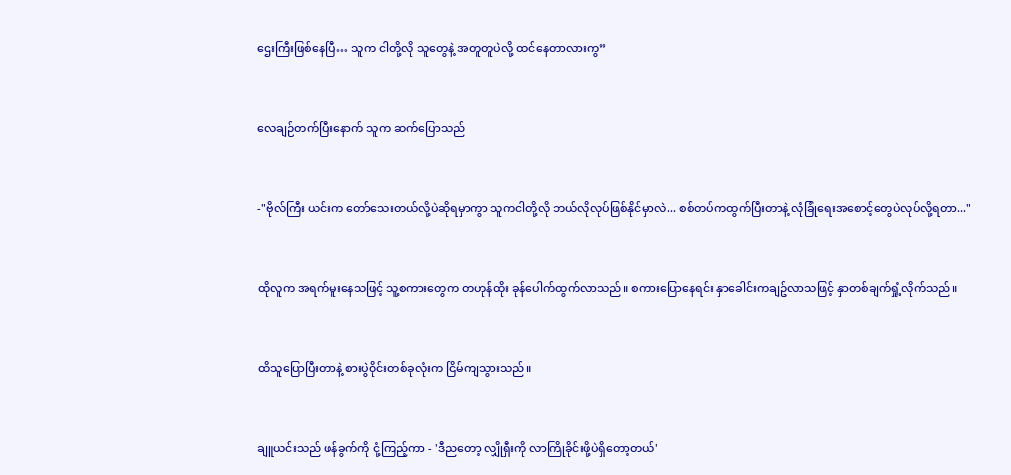ဌေးကြီးဖြစ်နေပြီ… သူက ငါတို့လို သူတွေနဲ့ အတူတူပဲလို့ ထင်နေတာလားကွ”


လေချဉ်တက်ပြီးနောက် သူက ဆက်ပြောသည်


-"ဗိုလ်ကြီး ယင်းက တော်သေးတယ်လို့ပဲဆိုရမှာကွာ သူကငါတို့လို ဘယ်လိုလုပ်ဖြစ်နိုင်မှာလဲ... စစ်တပ်ကထွက်ပြီးတာနဲ့ လုံခြုံရေးအစောင့်တွေပဲလုပ်လို့ရတာ..."


ထိုလူက အရက်မူးနေသဖြင့် သူ့စကားတွေက တဟုန်ထိုး ခုန်ပေါက်ထွက်လာသည်။ စကားပြောနေရင်း နှာခေါင်းကချဥ်လာသဖြင့် နှာတစ်ချက်ရှုံ့လိုက်သည်။


ထိသူပြောပြီးတာနဲ့ စားပွဲ၀ိုင်းတစ်ခုလုံးက ငြိမ်ကျသွားသည်။


ချူယင်းသည် ဖန်ခွက်ကို ငုံ့ကြည့်ကာ - 'ဒီညတော့ လျှိုရှီးကို လာကြိုခိုင်းဖို့ပဲရှိတော့တယ်'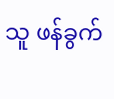သူ ဖန်ခွက်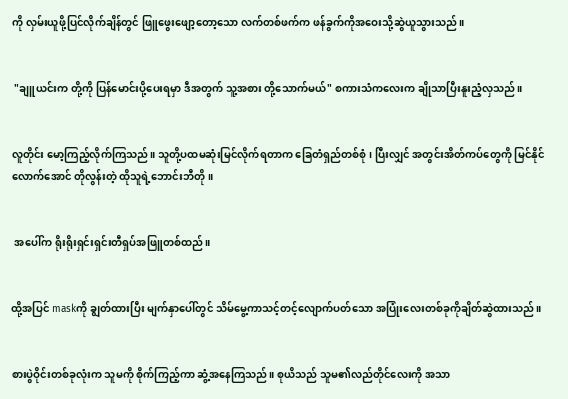ကို လှမ်းယူဖို့ပြင်လိုက်ချိန်တွင် ဖြူဖွေးဖျော့တော့သော လက်တစ်ဖက်က ဖန်ခွက်ကိုအဝေးသို့ဆွဲယူသွားသည်။


 "ချူယင်းက တို့ကို ပြန်မောင်းပို့ပေးရမှာ ဒီအတွက် သူ့အစား တို့သောက်မယ်" စကားသံကလေးက ချိုသာပြီးနူးညံ့လှသည်။


လူတိုင်း မော့ကြည့်လိုက်ကြသည်။ သူတို့ပထမဆုံးမြင်လိုက်ရတာက ခြေတံရှည်တစ်စုံ၊ ပြီးလျှင် အတွင်းအိတ်ကပ်တွေကို မြင်နိုင်လောက်အောင် တိုလွန်းတဲ့ ထိုသူရဲ့ဘောင်းဘီတို။


 အပေါ်က ရိုးရိုးရှင်းရှင်းတီရှပ်အဖြူတစ်ထည်။


ထို့အပြင် maskကို ချွတ်ထားပြီး မျက်နှာပေါ်တွင် သိမ်မွေ့ကာသင့်တင့်လျောက်ပတ်သော အပြုံးလေးတစ်ခုကိုချိတ်ဆွဲထားသည်။


စားပွဲဝိုင်းတစ်ခုလုံးက သူမကို စိုက်ကြည့်ကာ ဆွံ့အနေကြသည်။ စုယိသည် သူမ၏လည်တိုင်လေးကို အသာ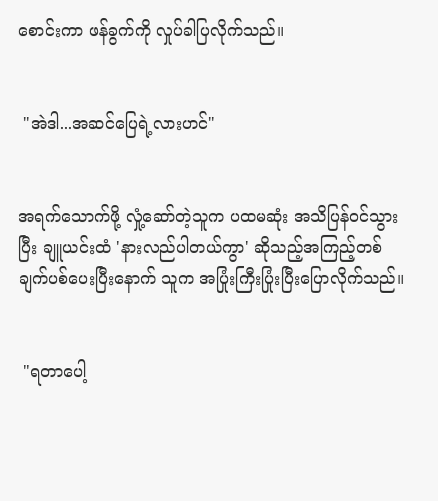စောင်းကာ ဖန်ခွက်ကို လှုပ်ခါပြလိုက်သည်။


 "အဲဒါ...အဆင်ပြေရဲ့လားဟင်"


အရက်သောက်ဖို့ လှုံ့ဆော်တဲ့သူက ပထမဆုံး အသိပြန်၀င်သွားပြီး ချူယင်းထံ 'နားလည်ပါတယ်ကွာ' ဆိုသည့်အကြည့်တစ်ချက်ပစ်ပေးပြီးနောက် သူက အပြုံးကြီးပြုံးပြီးပြောလိုက်သည်။


 "ရတာပေါ့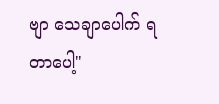ဗျာ သေချာပေါက် ရတာပေါ့"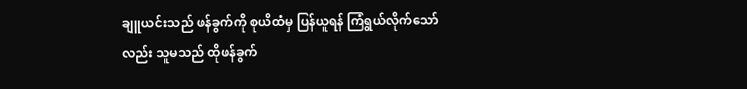ချူယင်းသည် ဖန်ခွက်ကို စုယိထံမှ ပြန်ယူရန် ကြံရွယ်လိုက်သော်လည်း သူမသည် ထိုဖန်ခွက်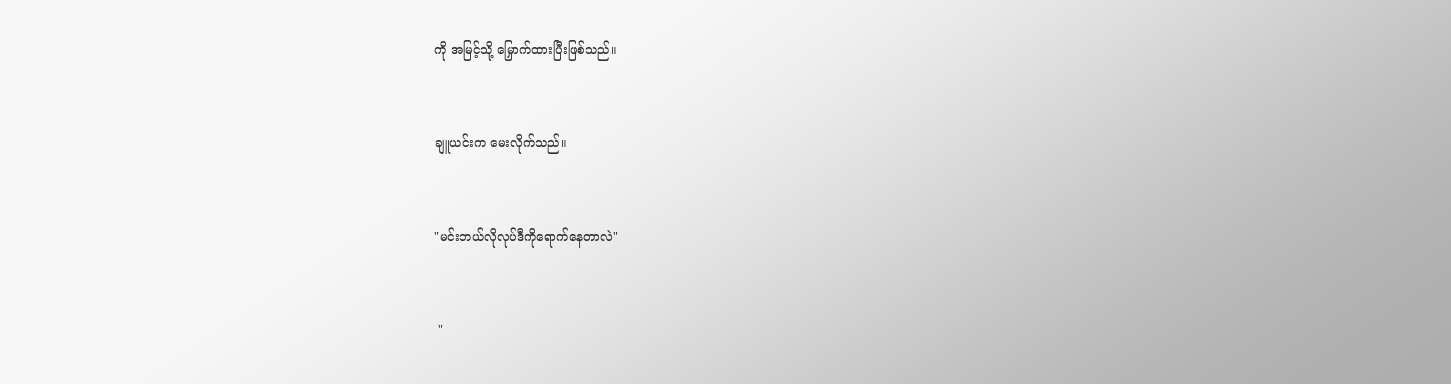ကို အမြင့်သို့ မြှောက်ထားပြီးဖြစ်သည်။


ချူယင်းက မေးလိုက်သည်။


"မင်းဘယ်လိုလုပ်ဒီကိုရောက်နေတာလဲ"


 "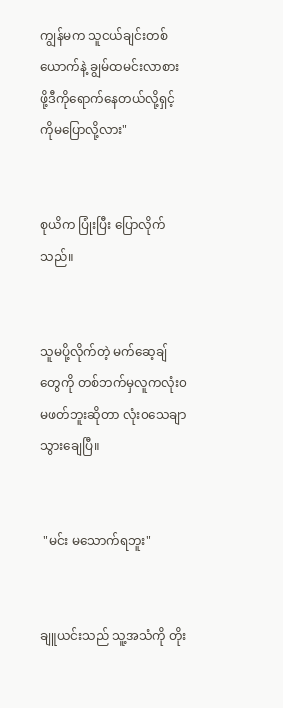ကျွန်မက သူငယ်ချင်းတစ်ယောက်နဲ့ ချွမ်ထမင်းလာစားဖို့ဒီကိုရောက်နေတယ်လို့ရှင့်ကိုမပြောလို့လား"


စုယိက ပြုံးပြီး ပြောလိုက်သည်။


သူမပို့လိုက်တဲ့ မက်ဆေ့ချ်တွေကို တစ်ဘက်မှလူကလုံး၀မဖတ်ဘူးဆိုတာ လုံး၀သေချာသွားချေပြီ။


 "မင်း မသောက်ရဘူး"


ချူယင်းသည် သူ့အသံကို တိုး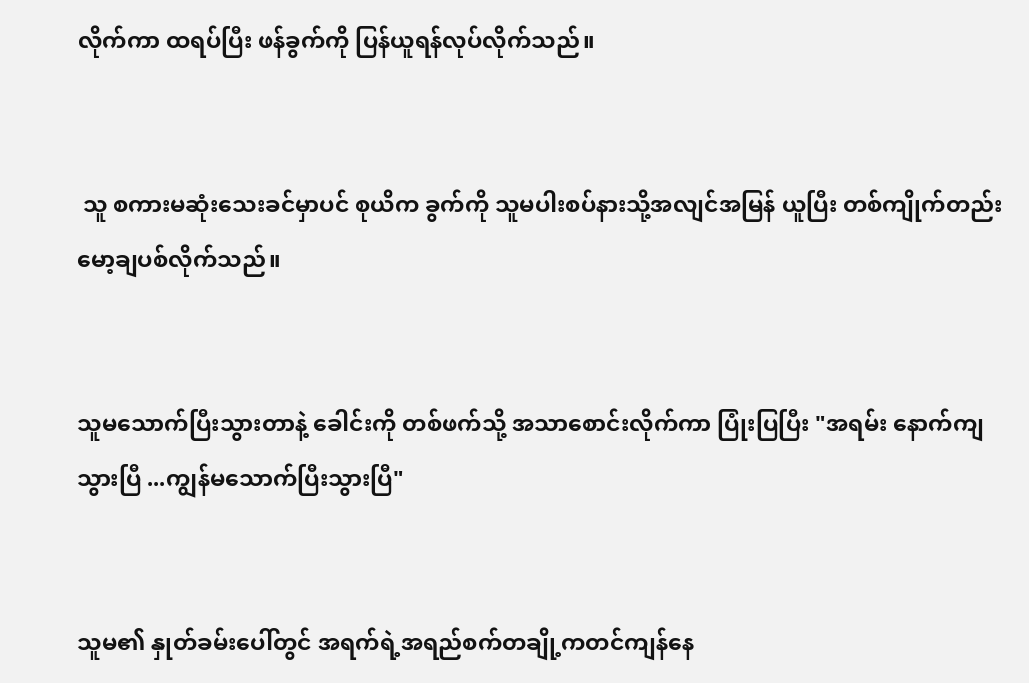လိုက်ကာ ထရပ်ပြီး ဖန်ခွက်ကို ပြန်ယူရန်လုပ်လိုက်သည်။


 သူ စကားမဆုံးသေးခင်မှာပင် စုယိက ခွက်ကို သူမပါးစပ်နားသို့အလျင်အမြန် ယူပြီး တစ်ကျိုက်တည်း မော့ချပစ်လိုက်သည်။


သူမသောက်ပြီးသွားတာနဲ့ ခေါင်းကို တစ်ဖက်သို့ အသာစောင်းလိုက်ကာ ပြုံးပြပြီး "အရမ်း နောက်ကျသွားပြီ ...ကျွန်မသောက်ပြီးသွားပြီ"


သူမ၏ နှုတ်ခမ်းပေါ်တွင် အရက်ရဲ့အရည်စက်တချို့ကတင်ကျန်နေ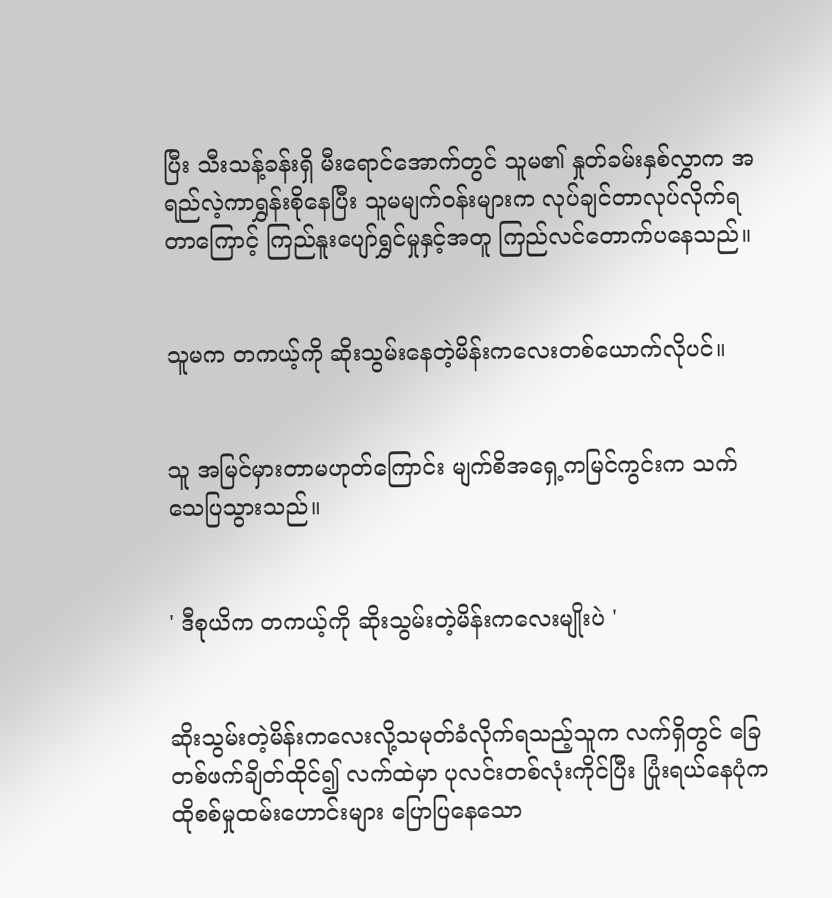ပြီး သီးသန့်ခန်းရှိ မီးရောင်အောက်တွင် သူမ၏ နှုတ်ခမ်းနှစ်လွှာက အရည်လဲ့ကာရွှန်းစိုနေပြီး သူမမျက်၀န်းများက လုပ်ချင်တာလုပ်လိုက်ရတာကြောင့် ကြည်နူးပျော်ရွှင်မှုနှင့်အတူ ကြည်လင်တောက်ပနေသည်။


သူမက တကယ့်ကို ဆိုးသွမ်းနေတဲ့မိန်းကလေးတစ်ယောက်လိုပင်။


သူ အမြင်မှားတာမဟုတ်ကြောင်း မျက်စိအရှေ့ကမြင်ကွင်းက သက်သေပြသွားသည်။


' ဒီစုယိက တကယ့်ကို ဆိုးသွမ်းတဲ့မိန်းကလေးမျိုးပဲ '


ဆိုးသွမ်းတဲ့မိန်းကလေးလို့သမုတ်ခံလိုက်ရသည့်သူက လက်ရှိတွင် ခြေတစ်ဖက်ချိတ်ထိုင်၍ လက်ထဲမှာ ပုလင်းတစ်လုံးကိုင်ပြီး ပြုံးရယ်နေပုံက ထိုစစ်မှုထမ်းဟောင်းများ ပြောပြနေသော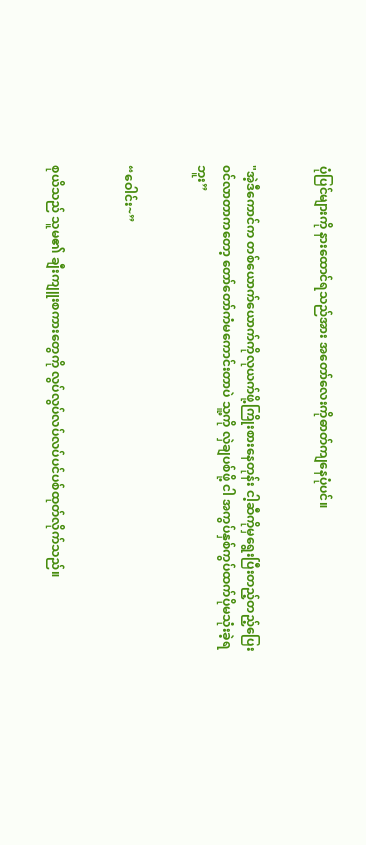ပုံပြင်များကို နားထောင်ရသည်အား အတော်လေးကိုဓာတ်ကျနေပုံပင်။


"အဲ့ဒီကောင်က တစ်ယောက်ယောက်ကိုလုယက်ဖို့ကြိုးစားနေတုန်း ငါ့ဆီကိုမှရွေးပြီးတည့်တည့်ပြေး၀င်လာတာကတော့ တော်တော်ကံမကောင်းတာပဲ သူ့ကို လှဲချပစ်ဖို့ ငါ အကွပ်နှစ်ကွပ်ထက်ပိုမသုံးခဲ့ရဘူး”


“ဝေါင်း~”


စုယိသည် သူမ၏ ချီးကျူးစကားတွေကို လွပ်လွပ်လပ်လပ်ပင်ပစ်ထုတ်လိုက်သည်။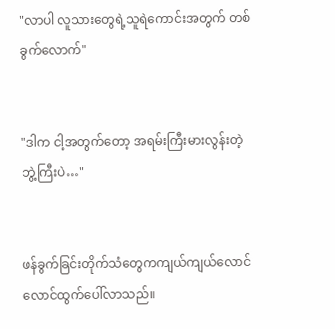"လာပါ လူသားတွေရဲ့သူရဲကောင်းအတွက် တစ်ခွက်လောက်"


"ဒါက ငါ့အတွက်တော့ အရမ်းကြီးမားလွန်းတဲ့ ဘွဲ့ကြီးပဲ…"


ဖန်ခွက်ခြင်းတိုက်သံတွေကကျယ်ကျယ်လောင်လောင်ထွက်ပေါ်လာသည်။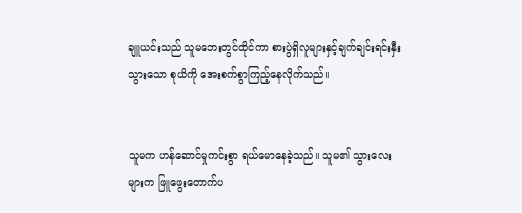ချူယင်းသည် သူမဘေးတွင်ထိုင်ကာ စားပွဲရှိလူများနှင့်ချက်ချင်းရင်းနှီးသွားသော စုယိကို အေးစက်စွာကြည့်နေလိုက်သည်။


သူမက ဟန်ဆောင်မှုကင်းစွာ ရယ်မောနေခဲ့သည်။ သူမ၏ သွားလေးများက ဖြူဖွေးတောက်ပ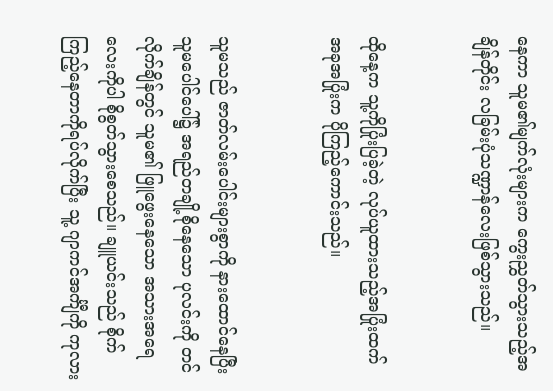နေကာ သူမ၏မျက်လုံးများက ကွေးညွှတ်သွားသည့်အချိန်တိုင်း လခြမ်းပုံသဏ္ဍာန်လေးဖြစ်သွားသည်။


ထိုနေ့က သူ့ကိုပြုံးပြခဲ့တဲ့ လုပ်ယူထားသည့်အပြုံးထက် အခုအပြုံးက ပိုကြည့်ကောင်းသည်။


သူမသည် ဇာတ်လမ်းပေါင်းများစွာကို နားထောင်နေပြီး သူမပေါင်ပေါ်၌ အရည်တချို့စိုနေသော ပုလင်းကို တင်လိုက်ချိန်တွင် သူမ၏ ဖြူဖွေးနေသော အသားအရေလေးကိုပါ စိုစွတ်သွားစေသည်။ ချူယင်းသည် စိုက်ကြည့်နေတာကိုရပ်လိုက်ပြီး သူ့ ဂျာကင်အင်္ကျီကို ကုလား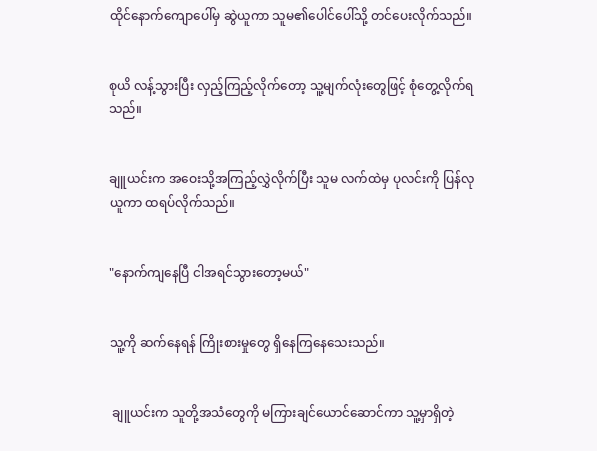ထိုင်နောက်ကျောပေါ်မှ ဆွဲယူကာ သူမ၏ပေါင်ပေါ်သို့ တင်ပေးလိုက်သည်။


စုယိ လန့်သွားပြီး လှည့်ကြည့်လိုက်တော့ သူ့မျက်လုံးတွေဖြင့် စုံတွေ့လိုက်ရသည်။


ချူယင်းက အဝေးသို့အကြည့်လွှဲလိုက်ပြီး သူမ လက်ထဲမှ ပုလင်းကို ပြန်လုယူကာ ထရပ်လိုက်သည်။


"နောက်ကျနေပြီ ငါအရင်သွားတော့မယ်"


သူ့ကို ဆက်နေရန် ကြိုးစားမှုတွေ ရှိနေကြနေသေးသည်။


 ချူယင်းက သူတို့အသံတွေကို မကြားချင်ယောင်ဆောင်ကာ သူ့မှာရှိတဲ့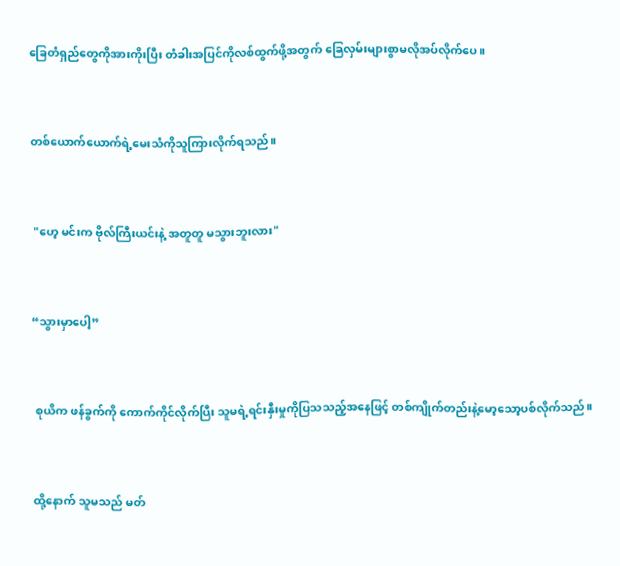ခြေတံရှည်တွေကိုအားကိုးပြီး တံခါးအပြင်ကိုလစ်ထွက်ဖို့အတွက် ခြေလှမ်းများစွာမလိုအပ်လိုက်ပေ။


တစ်ယောက်ယောက်ရဲ့မေးသံကိုသူကြားလိုက်ရသည်။


 "ဟေ့ မင်းက ဗိုလ်ကြီးယင်းနဲ့ အတူတူ မသွားဘူးလား"


“သွားမှာပေါ့”


 စုယိက ဖန်ခွက်ကို ကောက်ကိုင်လိုက်ပြီး သူမရဲ့ရင်းနှီးမှုကိုပြသသည့်အနေဖြင့် တစ်ကျိုက်တည်းနဲ့မော့သော့ပစ်လိုက်သည်။


ထို့နောက် သူမသည် မတ်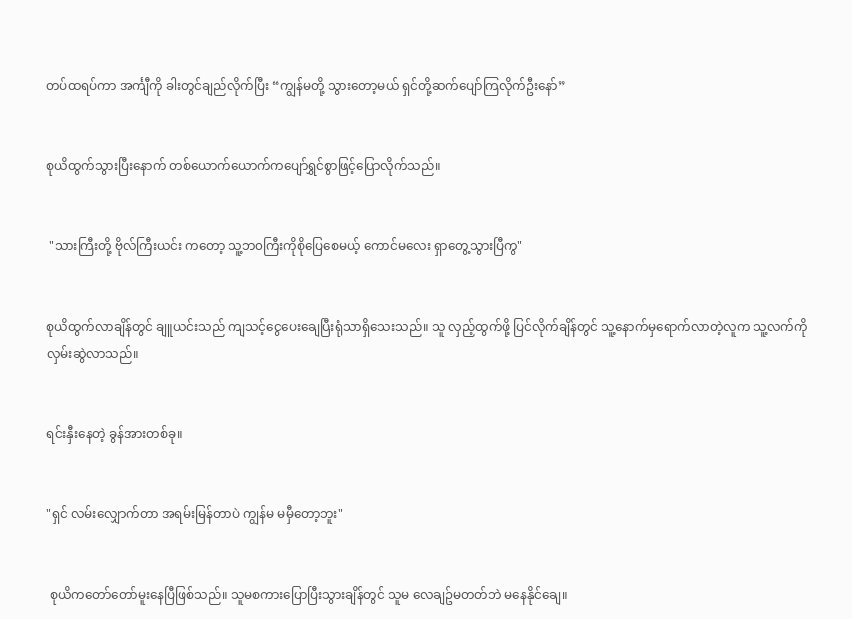တပ်ထရပ်ကာ အင်္ကျီကို ခါးတွင်ချည်လိုက်ပြီး “ကျွန်မတို့ သွားတော့မယ် ရှင်တို့ဆက်ပျော်ကြလိုက်ဦးနော်”


စုယိထွက်သွားပြီးနောက် တစ်ယောက်ယောက်ကပျော်ရွှင်စွာဖြင့်ပြောလိုက်သည်။


 "သားကြီးတို့ ဗိုလ်ကြီးယင်း ကတော့ သူ့ဘ၀ကြီးကိုစိုပြေစေမယ့် ကောင်မလေး ရှာတွေ့သွားပြီကွ"


စုယိထွက်လာချိန်တွင် ချူယင်းသည် ကျသင့်ငွေပေးချေပြီးရုံသာရှိသေးသည်။ သူ လှည့်ထွက်ဖို့ ပြင်လိုက်ချိန်တွင် သူ့နောက်မှရောက်လာတဲ့လူက သူ့လက်ကို လှမ်းဆွဲလာသည်။


ရင်းနှီးနေတဲ့ ခွန်အားတစ်ခု။


"ရှင် လမ်းလျှောက်တာ အရမ်းမြန်တာပဲ ကျွန်မ မမှီတော့ဘူး"


 စုယိကတော်တော်မူးနေပြီဖြစ်သည်။ သူမစကားပြောပြီးသွားချိန်တွင် သူမ လေချဥ်မတတ်ဘဲ မနေနိုင်ချေ။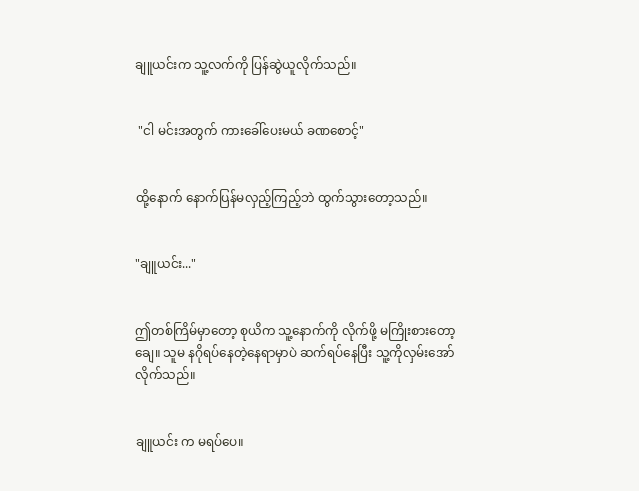ချူယင်းက သူ့လက်ကို ပြန်ဆွဲယူလိုက်သည်။


 "ငါ မင်းအတွက် ကားခေါ်ပေးမယ် ခဏစောင့်"


ထို့နောက် နောက်ပြန်မလှည့်ကြည့်ဘဲ ထွက်သွားတော့သည်။


"ချူယင်း..."


ဤတစ်ကြိမ်မှာတော့ စုယိက သူ့နောက်ကို လိုက်ဖို့ မကြိုးစားတော့ချေ။ သူမ နဂိုရပ်နေတဲ့နေရာမှာပဲ ဆက်ရပ်နေပြီး သူ့ကိုလှမ်းအော်လိုက်သည်။


ချူယင်း က မရပ်ပေ။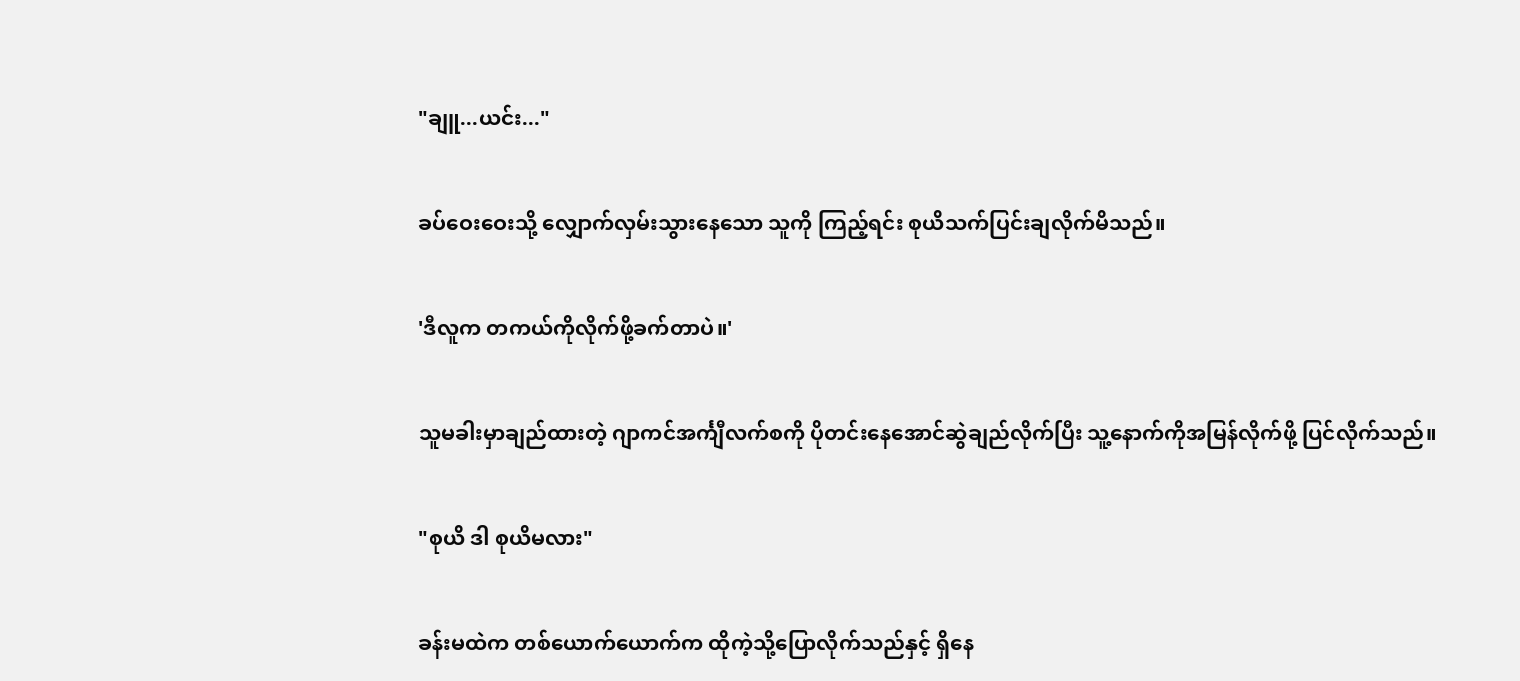"ချူ...ယင်း..."


ခပ်ဝေးဝေးသို့ လျှောက်လှမ်းသွားနေသော သူကို ကြည့်ရင်း စုယိသက်ပြင်းချလိုက်မိသည်။


'ဒီလူက တကယ်ကိုလိုက်ဖို့ခက်တာပဲ။'


သူမခါးမှာချည်ထားတဲ့ ဂျာကင်အင်္ကျီလက်စကို ပိုတင်းနေအောင်ဆွဲချည်လိုက်ပြီး သူ့နောက်ကိုအမြန်လိုက်ဖို့ ပြင်လိုက်သည်။


"စုယိ ဒါ စုယိမလား"


ခန်းမထဲက တစ်ယောက်ယောက်က ထိုကဲ့သို့ပြောလိုက်သည်နှင့် ရှိနေ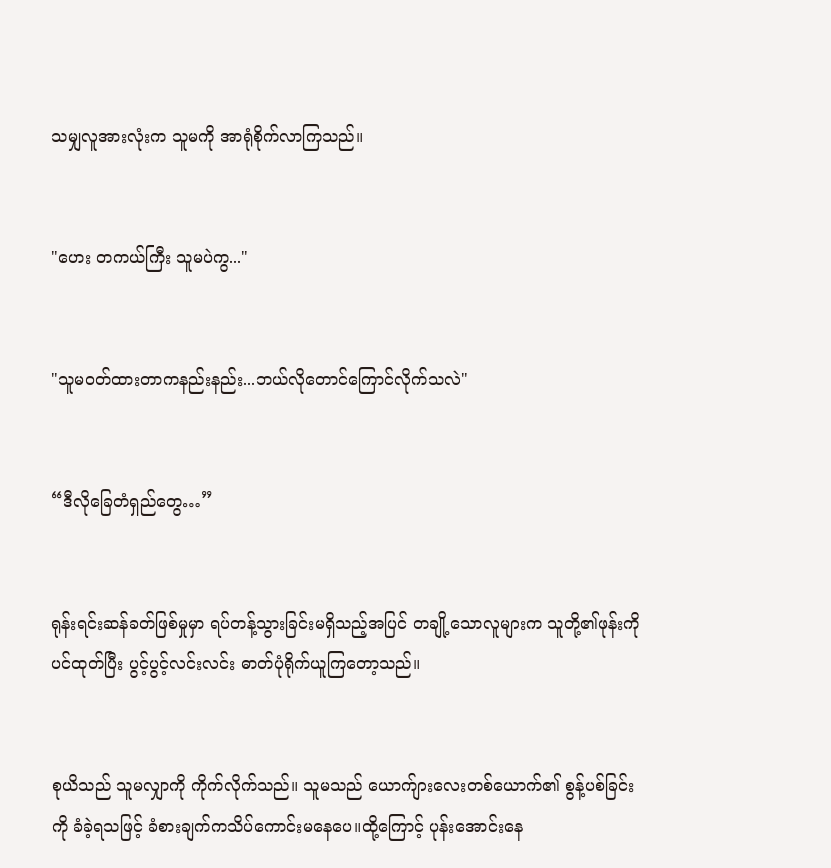သမျှလူအားလုံးက သူမကို အာရုံစိုက်လာကြသည်။


"ဟေး တကယ်ကြီး သူမပဲကွ..."


"သူမ၀တ်ထားတာကနည်းနည်း...ဘယ်လိုတောင်ကြောင်လိုက်သလဲ"


“ဒီလိုခြေတံရှည်တွေ…”


ရုန်းရင်းဆန်ခတ်ဖြစ်မှုမှာ ရပ်တန့်သွားခြင်းမရှိသည့်အပြင် တချို့သောလူများက သူတို့၏ဖုန်းကိုပင်ထုတ်ပြီး ပွင့်ပွင့်လင်းလင်း ဓာတ်ပုံရိုက်ယူကြတော့သည်။


စုယိသည် သူမလျှာကို ကိုက်လိုက်သည်။ သူမသည် ယောက်ျားလေးတစ်ယောက်၏ စွန့်ပစ်ခြင်းကို ခံခဲ့ရသဖြင့် ခံစားချက်ကသိပ်ကောင်းမနေပေ။ထို့ကြောင့် ပုန်းအောင်းနေ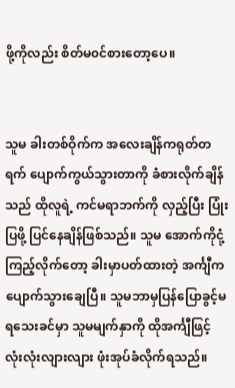ဖို့ကိုလည်း စိတ်မ၀င်စားတော့ပေ။


သူမ ခါးတစ်ဝိုက်က အလေးချိန်ကရုတ်တရက် ပျောက်ကွယ်သွားတာကို ခံစားလိုက်ချိန်သည် ထိုလူရဲ့ ကင်မရာဘက်ကို လှည့်ပြီး ပြုံးပြဖို့ ပြင်နေချိန်ဖြစ်သည်။ သူမ အောက်ကိုငုံ့ကြည့်လိုက်တော့ ခါးမှာပတ်ထားတဲ့ အင်္ကျီကပျောက်သွားချေပြီ။ သူမဘာမှပြန်ပြောခွင့်မရသေးခင်မှာ သူမမျက်နှာကို ထိုအင်္ကျီဖြင့် လုံးလုံးလျားလျား ဖုံးအုပ်ခံလိုက်ရသည်။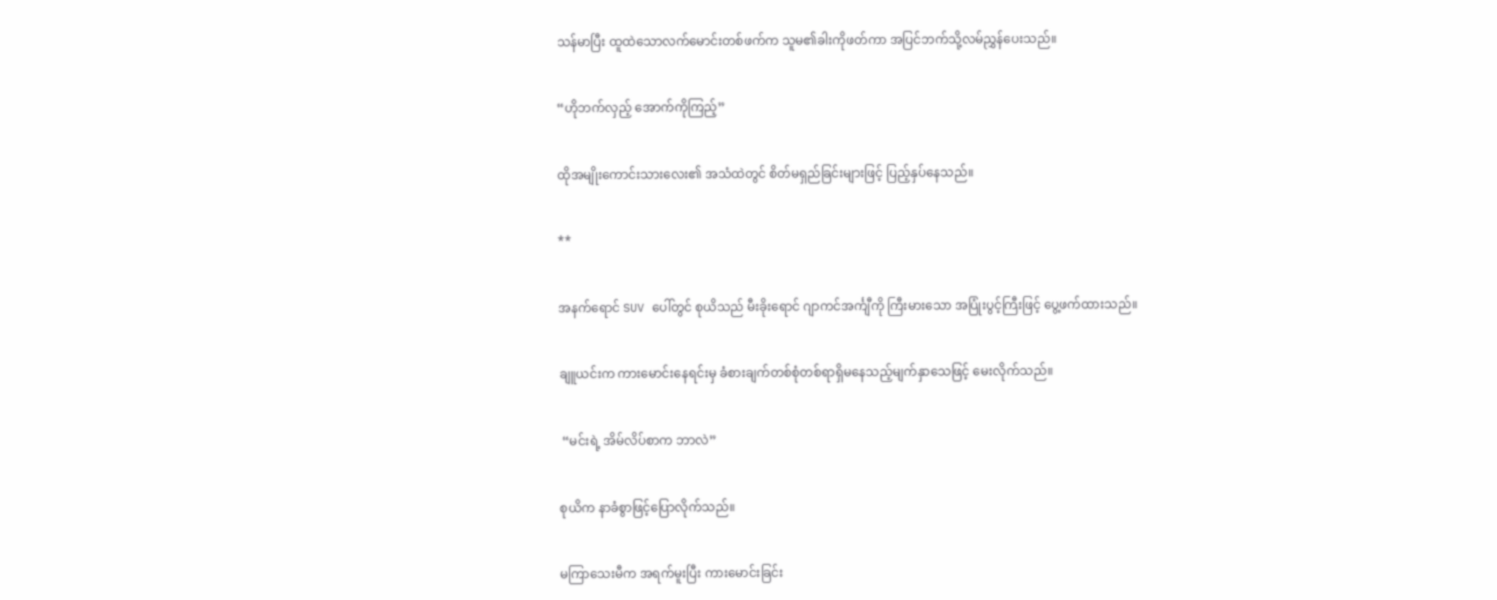သန်မာပြီး ထူထဲသောလက်မောင်းတစ်ဖက်က သူမ၏ခါးကိုဖတ်ကာ အပြင်ဘက်သို့လမ်ညွှန်ပေးသည်။


“ဟိုဘက်လှည့် အောက်ကိုကြည့်”


ထိုအမျိုးကောင်းသားလေး၏ အသံထဲတွင် စိတ်မရှည်ခြင်းများဖြင့် ပြည့်နှပ်နေသည်။


**


အနက်ရောင် SUV ပေါ်တွင် စုယိသည် မီးခိုးရောင် ဂျာကင်အင်္ကျီကို ကြီးမားသော အပြုံးပွင့်ကြီးဖြင့် ပွေ့ဖက်ထားသည်။


ချူယင်းက ကားမောင်းနေရင်းမှ ခံစားချက်တစ်စုံတစ်ရာရှိမနေသည့်မျက်နှာသေဖြင့် မေးလိုက်သည်။


 “မင်းရဲ့ အိမ်လိပ်စာက ဘာလဲ”


စုယိက နာခံစွာဖြင့်ပြောလိုက်သည်။


မကြာသေးမီက အရက်မူးပြီး ကားမောင်းခြင်း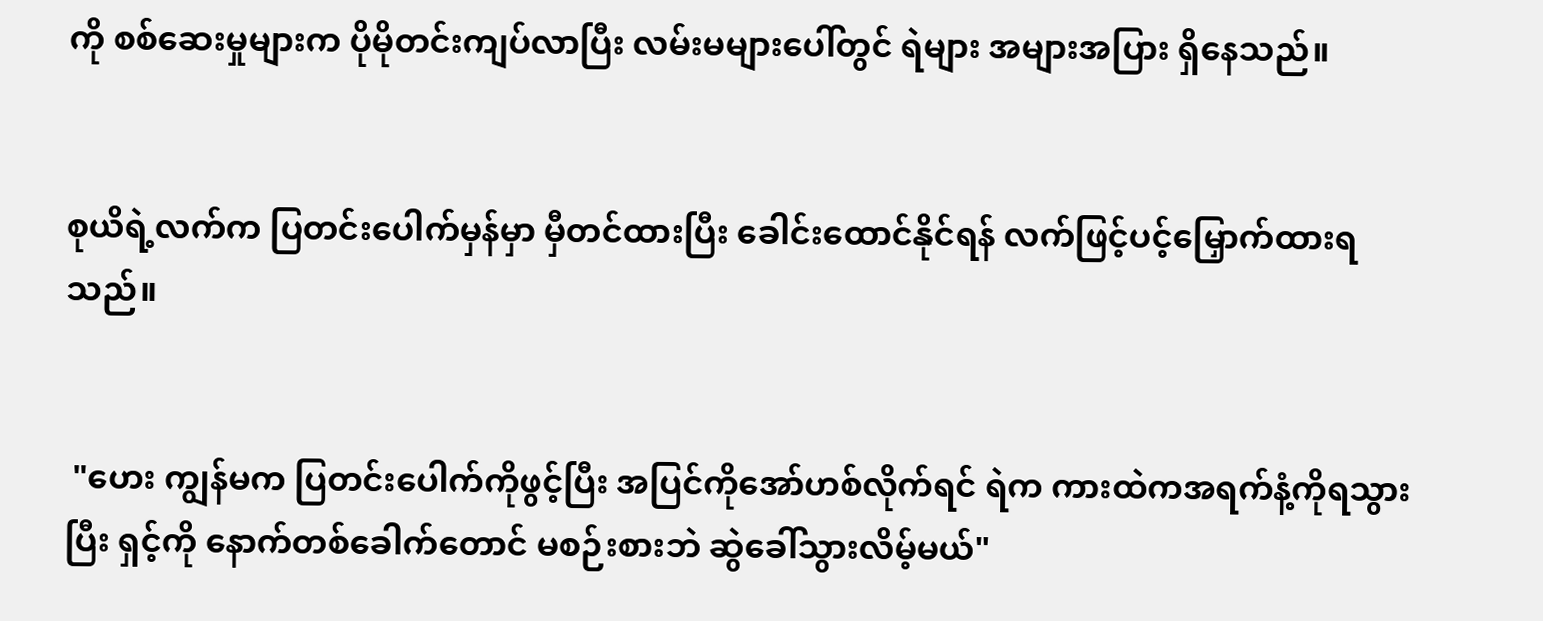ကို စစ်ဆေးမှုများက ပိုမိုတင်းကျပ်လာပြီး လမ်းမများပေါ်တွင် ရဲများ အများအပြား ရှိနေသည်။


စုယိရဲ့လက်က ပြတင်းပေါက်မှန်မှာ မှီတင်ထားပြီး ခေါင်းထောင်နိုင်ရန် လက်ဖြင့်ပင့်မြှောက်ထားရသည်။


 "ဟေး ကျွန်မက ပြတင်းပေါက်ကိုဖွင့်ပြီး အပြင်ကိုအော်ဟစ်လိုက်ရင် ရဲက ကားထဲကအရက်နံ့ကိုရသွားပြီး ရှင့်ကို နောက်တစ်ခေါက်တောင် မစဉ်းစားဘဲ ဆွဲခေါ်သွားလိမ့်မယ်"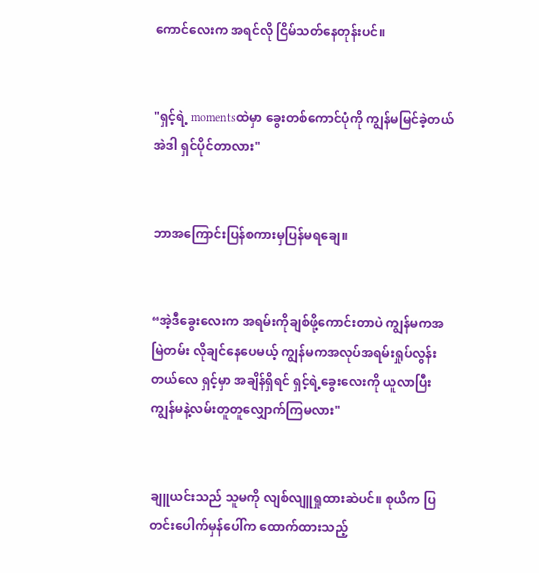ကောင်လေးက အရင်လို ငြိမ်သတ်နေတုန်းပင်။


"ရှင့်ရဲ့ momentsထဲမှာ ခွေးတစ်ကောင်ပုံကို ကျွန်မမြင်ခဲ့တယ် အဲဒါ ရှင်ပိုင်တာလား"


ဘာအကြောင်းပြန်စကားမှပြန်မရချေ။


“အဲ့ဒီခွေးလေးက အရမ်းကိုချစ်ဖို့ကောင်းတာပဲ ကျွန်မကအမြဲတမ်း လိုချင်နေပေမယ့် ကျွန်မကအလုပ်အရမ်းရှုပ်လွန်းတယ်လေ ရှင့်မှာ အချိန်ရှိရင် ရှင့်ရဲ့ခွေးလေးကို ယူလာပြီး ကျွန်မနဲ့လမ်းတူတူလျှောက်ကြမလား"


ချူယင်းသည် သူမကို လျစ်လျူရှုထားဆဲပင်။ စုယိက ပြတင်းပေါက်မှန်ပေါ်က ထောက်ထားသည့်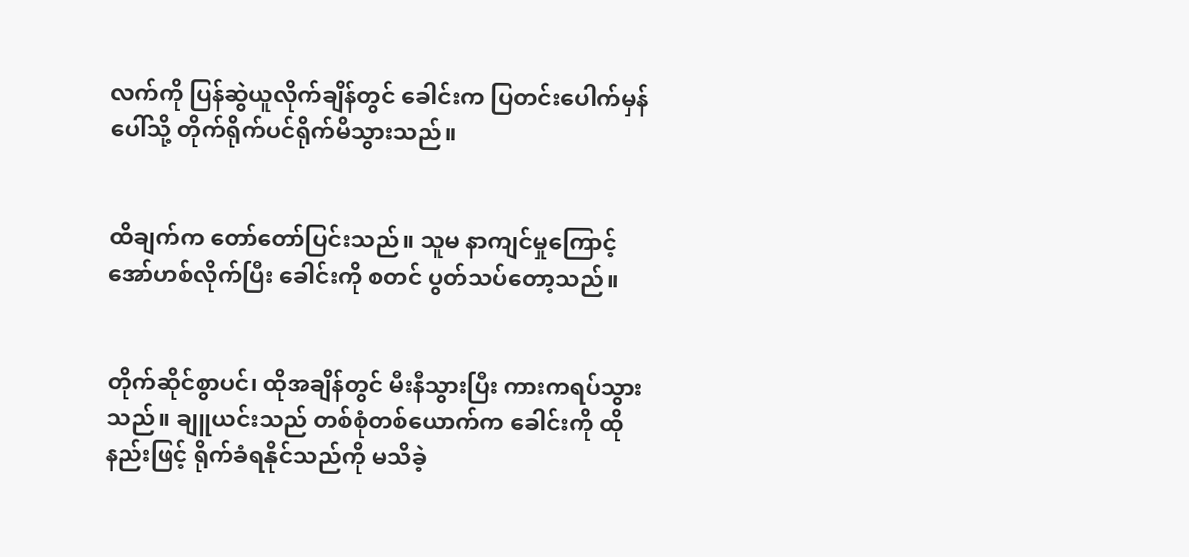လက်ကို ပြန်ဆွဲယူလိုက်ချိန်တွင် ခေါင်းက ပြတင်းပေါက်မှန်ပေါ်သို့ တိုက်ရိုက်ပင်ရိုက်မိသွားသည်။


ထိချက်က တော်တော်ပြင်းသည်။ သူမ နာကျင်မှုကြောင့်အော်ဟစ်လိုက်ပြီး ခေါင်းကို စတင် ပွတ်သပ်တော့သည်။


တိုက်ဆိုင်စွာပင်၊ ထိုအချိန်တွင် မီးနီသွားပြီး ကားကရပ်သွားသည်။ ချူယင်းသည် တစ်စုံတစ်ယောက်က ခေါင်းကို ထိုနည်းဖြင့် ရိုက်ခံရနိုင်သည်ကို မသိခဲ့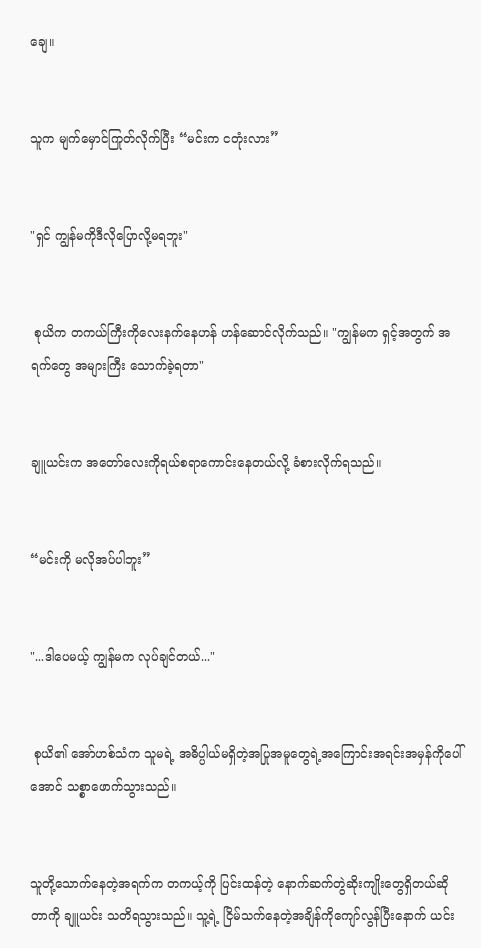ချေ။


သူက မျက်မှောင်ကြုတ်လိုက်ပြီး “မင်းက ငတုံးလား”


"ရှင် ကျွန်မကိုဒီလိုပြောလို့မရဘူး"


 စုယိက တကယ်ကြီးကိုလေးနက်နေဟန် ဟန်ဆောင်လိုက်သည်။ "ကျွန်မက ရှင့်အတွက် အရက်တွေ အများကြီး သောက်ခဲ့ရတာ"


ချူယင်းက အတော်လေးကိုရယ်စရာကောင်းနေတယ်လို့ ခံစားလိုက်ရသည်။


“မင်းကို မလိုအပ်ပါဘူး”


"...ဒါပေမယ့် ကျွန်မက လုပ်ချင်တယ်..."


 စုယိ၏ အော်ဟစ်သံက သူမရဲ့ အဓိပ္ပါယ်မရှိတဲ့အပြုအမူတွေရဲ့အကြောင်းအရင်းအမှန်ကိုပေါ်အောင် သစ္စာဖောက်သွားသည်။


သူတို့သောက်နေတဲ့အရက်က တကယ့်ကို ပြင်းထန်တဲ့ နောက်ဆက်တွဲဆိုးကျိုးတွေရှိတယ်ဆိုတာကို ချူယင်း သတိရသွားသည်။ သူ့ရဲ့ ငြိမ်သက်နေတဲ့အချိန်ကိုကျော်လွန်ပြီးနောက် ယင်း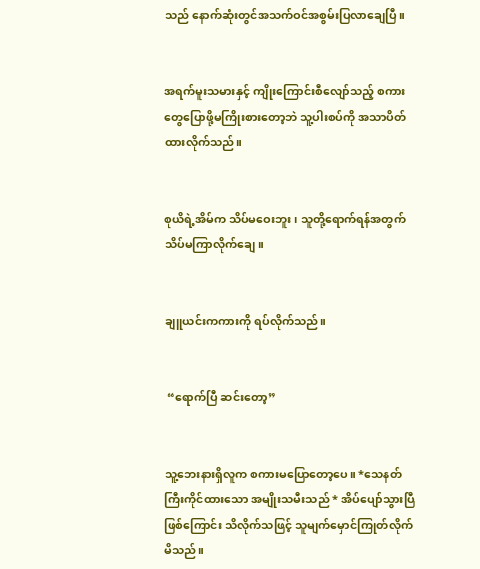သည် နောက်ဆုံးတွင်အသက်ဝင်အစွမ်းပြလာချေပြီ။


အရက်မူးသမားနှင့် ကျိုးကြောင်းစီလျော်သည့် စကားတွေပြောဖို့မကြိုးစားတော့ဘဲ သူ့ပါးစပ်ကို အသာပိတ်ထားလိုက်သည်။


စုယိရဲ့အိမ်က သိပ်မဝေးဘူး၊ သူတို့ရောက်ရန်အတွက် သိပ်မကြာလိုက်ချေ။


ချူယင်းကကားကို ရပ်လိုက်သည်။


 “ရောက်ပြီ ဆင်းတော့”


သူ့ဘေးနားရှိလူက စကားမပြောတော့ပေ။ *သေနတ်ကြီးကိုင်ထားသော အမျိုးသမီးသည် * အိပ်ပျော်သွားပြီဖြစ်ကြောင်း သိလိုက်သဖြင့် သူမျက်မှောင်ကြုတ်လိုက်မိသည်။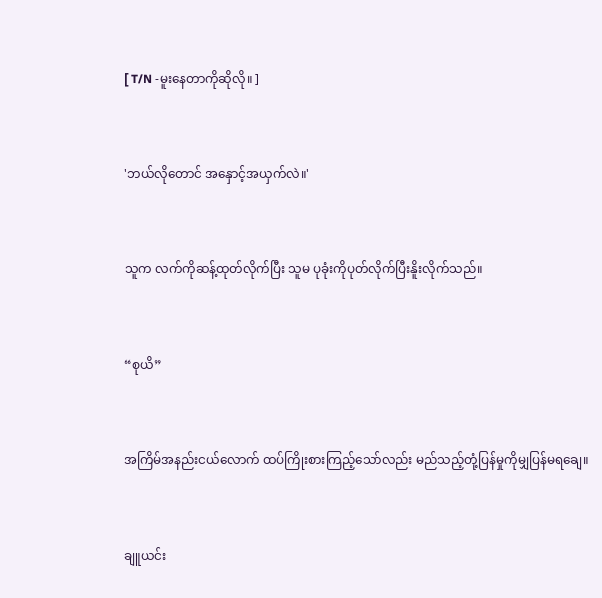[ T/N -မူးနေတာကိုဆိုလို။ ]


'ဘယ်လိုတောင် အနှောင့်အယှက်လဲ။'


သူက လက်ကိုဆန့်ထုတ်လိုက်ပြီး သူမ ပုခုံးကိုပုတ်လိုက်ပြီးနိူးလိုက်သည်။


“စုယိ”


အကြိမ်အနည်းငယ်လောက် ထပ်ကြိုးစားကြည့်သော်လည်း မည်သည့်တုံ့ပြန်မှုကိုမျှပြန်မရချေ။


ချူယင်း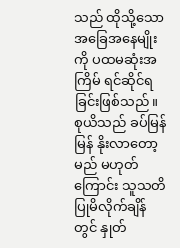သည် ထိုသို့သော အခြေအနေမျိုးကို ပထမဆုံးအကြိမ် ရင်ဆိုင်ရခြင်းဖြစ်သည်။ စုယိသည် ခပ်မြန်မြန် နိုးလာတော့မည် မဟုတ်ကြောင်း သူသတိပြုမိလိုက်ချိန်တွင် နှုတ်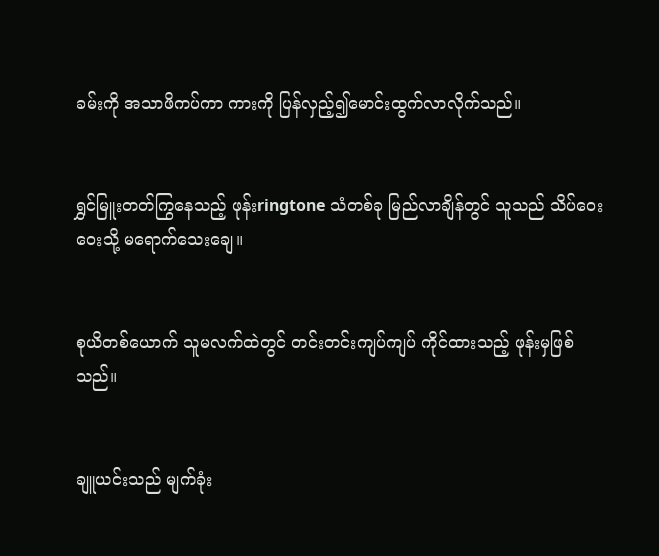ခမ်းကို အသာဖိကပ်ကာ ကားကို ပြန်လှည့်၍မောင်းထွက်လာလိုက်သည်။


ရွှင်မြူးတတ်ကြွနေသည့် ဖုန်းringtone သံတစ်ခု မြည်လာချိန်တွင် သူသည် သိပ်ဝေးဝေးသို့ မရောက်သေးချေ။


စုယိတစ်ယောက် သူမလက်ထဲတွင် တင်းတင်းကျပ်ကျပ် ကိုင်ထားသည့် ဖုန်းမှဖြစ်သည်။


ချူယင်းသည် မျက်ခုံး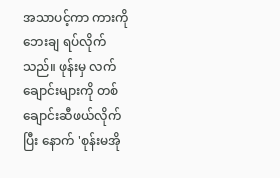အသာပင့်ကာ ကားကိုဘေးချ ရပ်လိုက်သည်။ ဖုန်းမှ လက်ချောင်းများကို တစ်ချောင်းဆီဖယ်လိုက်ပြီး နောက် 'စုန်းမအို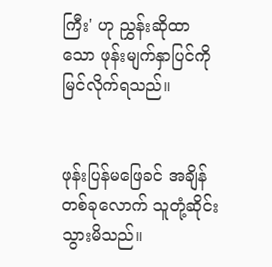ကြီး' ဟု ညွှန်းဆိုထာသော ဖုန်းမျက်နှာပြင်ကိုမြင်လိုက်ရသည်။


ဖုန်းပြန်မဖြေခင် အချိန်တစ်ခုလောက် သူတုံ့ဆိုင်းသွားမိသည်။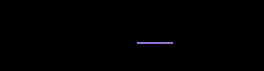___